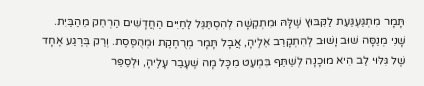תָּמָר מִתְגַּעְגַּעַת לַקִּבּוּץ שֶׁלָּהּ וּמִתְקַשָּׁה לְהִסְתַּגֵּל לַחַיִּים הַחֲדָשִׁים הַרְחֵק מֵהַבַּיִת. שָׁנִי מְנַסָּה שׁוּב וָשׁוּב לְהִתְקָרֵב אֵלֶיהָ, אֲבָל תָּמָר מְרֻחֶקֶת וּמְהֻסֶּסֶת. וְרַק בְּרֶגַע אֶחָד שֶׁל גִּלּוּי לֵב הִיא מוּכָנָה לְשַׁתֵּף בִּמְעַט מִכָּל מָה שֶׁעָבַר עָלֶיהָ, וּלְסַפֵּר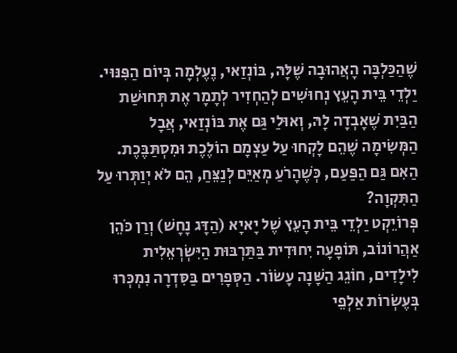שֶׁהַכַּלְבָּה הָאֲהוּבָה שֶׁלָּהּ, בּוֹנְזַאי, נֶעֶלְמָה בְּיוֹם הַפִּנּוּי.
יַלְדֵי בֵּית הָעֵץ נְחוּשִׁים לְהַחְזִיר לְתָמָר אֶת תְּחוּשַׁת הַבַּיִת שֶׁאָבְדָה לָהּ, וְאוּלַי גַּם אֶת בּוֹנְזַאי, אֲבָל הַמְּשִׂימָה שֶׁהֵם לָקְחוּ עַל עַצְמָם הוֹלֶכֶת וּמִסְתַּבֶּכֶת. הַאִם גַּם הַפַּעַם, כְּשֶׁהָרֹעַ מְאַיֵּם לְנַצֵּחַ, הֵם לֹא יְוַתְּרוּ עַל הַתִּקְוָה?
פְּרוֹיֵקְט יַלְדֵי בֵּית הָעֵץ שֶׁל יָאיָא (הַדָּג נָחָשׁ) וְרַן כֹּהֵן אַהֲרוֹנוֹב, תּוֹפָעָה יִחוּדִית בַּתַּרְבּוּת הַיִּשְׂרְאֵלִית לִילָדִים, חוֹגֵג הַשָּׁנָה עָשׂוֹר. הַסְּפָרִים בַּסִּדְרָה נִמְכְּרוּ בְּעֶשְׂרוֹת אַלְפֵי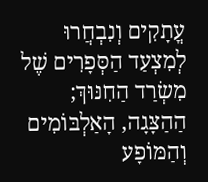עֳתָקִים וְנִבְחֲרוּ לְמִצְעַד הַסְּפָרִים שֶׁל מִשְׂרַד הַחִנּוּךְ; הַהַצָּגָה, הָאַלְבּוֹמִים וְהַמּוֹפָע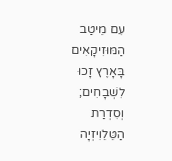עִם מֵיטַב הַמּוּזִיקָאִים בָּאָרֶץ זָכוּ לִשְׁבָחִים; וְסִדְרַת הַטֵּלֵוִיזְיָה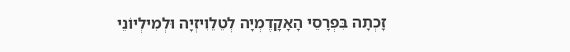זָכְתָה בִּפְרָסֵי הָאָקָדֶמְיָה לְטֵלֵוִיזְיָה וּלְמִילְיוֹנֵי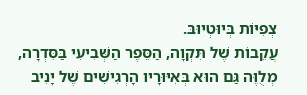צְפִיּוֹת בְּיוּטְיוּבּ.
עֲקֵבוֹת שֶׁל תִּקְוָה, הַסֵּפֶר הַשְּׁבִיעִי בַּסִּדְרָה, מְלֻוֶּה גַּם הוּא בְּאִיּוּרָיו הָרְגִישִׁים שֶׁל יָנִיב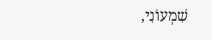שִׁמְעוֹנִי,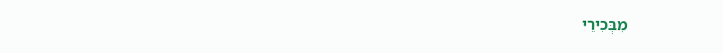מִבְּכִירֵי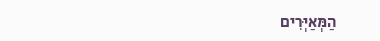הַמְּאַיְּרִים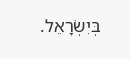בְּיִשְׂרָאֵל.